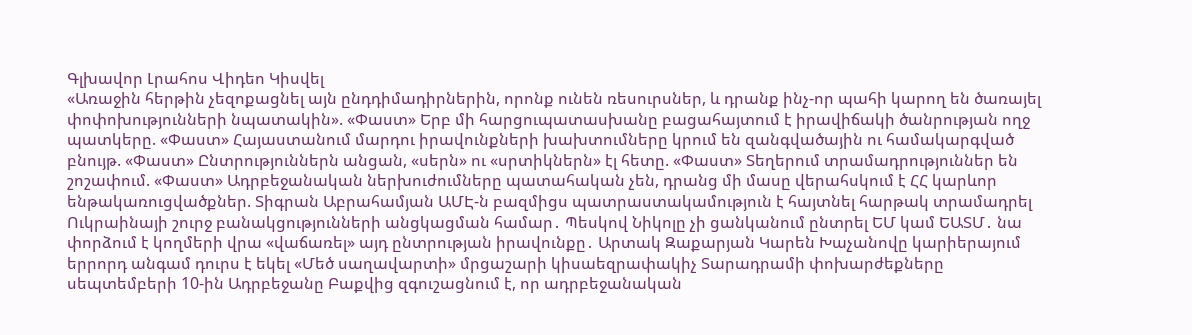Գլխավոր Լրահոս Վիդեո Կիսվել
«Առաջին հերթին չեզոքացնել այն ընդդիմադիրներին, որոնք ունեն ռեսուրսներ, և դրանք ինչ-որ պահի կարող են ծառայել փոփոխությունների նպատակին». «Փաստ» Երբ մի հարցուպատասխանը բացահայտում է իրավիճակի ծանրության ողջ պատկերը. «Փաստ» Հայաստանում մարդու իրավունքների խախտումները կրում են զանգվածային ու համակարգված բնույթ. «Փաստ» Ընտրություններն անցան, «սերն» ու «սրտիկներն» էլ հետը. «Փաստ» Տեղերում տրամադրություններ են շոշափում. «Փաստ» Ադրբեջանական ներխուժումները պատահական չեն, դրանց մի մասը վերահսկում է ՀՀ կարևոր ենթակառուցվածքներ. Տիգրան Աբրահամյան ԱՄԷ-ն բազմիցս պատրաստակամություն է հայտնել հարթակ տրամադրել Ուկրաինայի շուրջ բանակցությունների անցկացման համար․ Պեսկով Նիկոլը չի ցանկանում ընտրել ԵՄ կամ ԵԱՏՄ․ նա փորձում է կողմերի վրա «վաճառել» այդ ընտրության իրավունքը․ Արտակ Զաքարյան Կարեն Խաչանովը կարիերայում երրորդ անգամ դուրս է եկել «Մեծ սաղավարտի» մրցաշարի կիսաեզրափակիչ Տարադրամի փոխարժեքները սեպտեմբերի 10-ին Ադրբեջանը Բաքվից զգուշացնում է, որ ադրբեջանական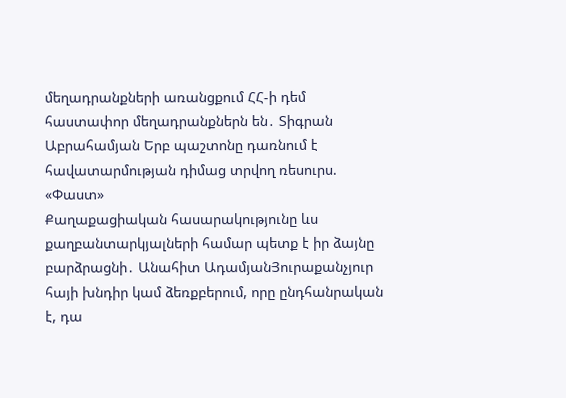մեղադրանքների առանցքում ՀՀ-ի դեմ հաստափոր մեղադրանքներն են․ Տիգրան Աբրահամյան Երբ պաշտոնը դառնում է հավատարմության դիմաց տրվող ռեսուրս. «Փաստ»
Քաղաքացիական հասարակությունը ևս քաղբանտարկյալների համար պետք է իր ձայնը բարձրացնի․ Անահիտ ԱդամյանՅուրաքանչյուր հայի խնդիր կամ ձեռքբերում, որը ընդհանրական է, դա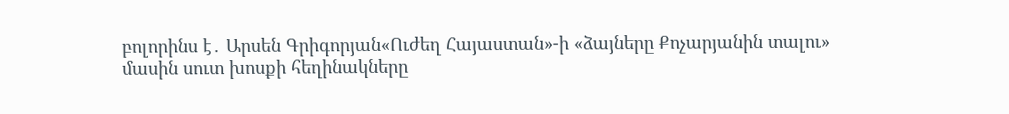բոլորինս է․ Արսեն Գրիգորյան«Ուժեղ Հայաստան»-ի «ձայները Քոչարյանին տալու» մասին սուտ խոսքի հեղինակները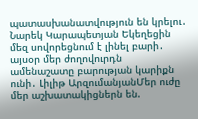պատասխանատվություն են կրելու․ Նարեկ Կարապետյան Եկեղեցին մեզ սովորեցնում է լինել բարի․ այսօր մեր ժողովուրդն ամենաշատը բարության կարիքն ունի․ Լիլիթ ԱրզումանյանՄեր ուժը մեր աշխատակիցներն են.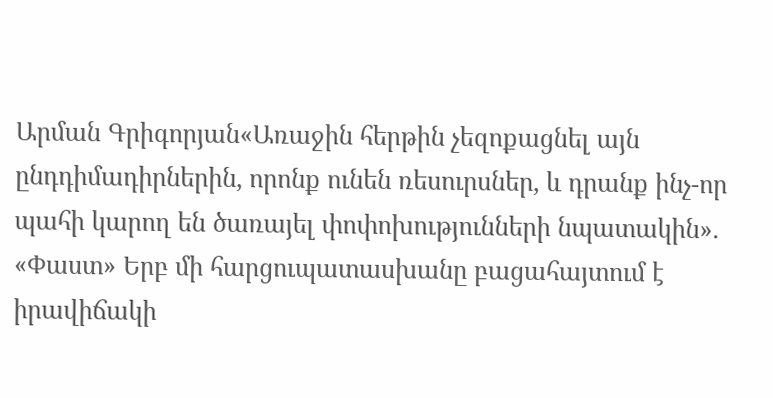Արման Գրիգորյան«Առաջին հերթին չեզոքացնել այն ընդդիմադիրներին, որոնք ունեն ռեսուրսներ, և դրանք ինչ-որ պահի կարող են ծառայել փոփոխությունների նպատակին». «Փաստ» Երբ մի հարցուպատասխանը բացահայտում է իրավիճակի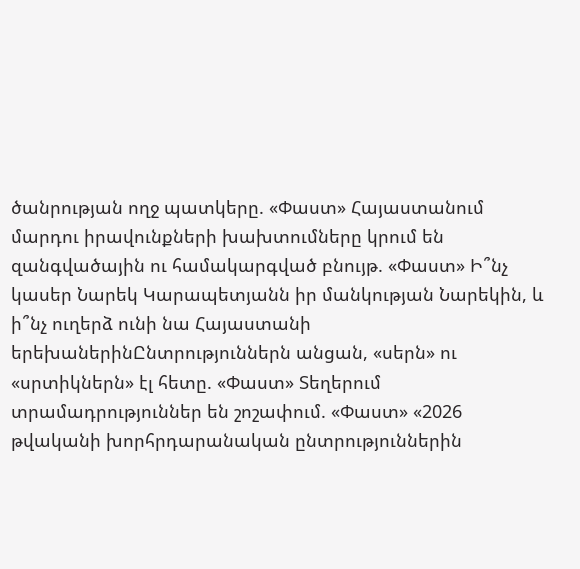ծանրության ողջ պատկերը. «Փաստ» Հայաստանում մարդու իրավունքների խախտումները կրում են զանգվածային ու համակարգված բնույթ. «Փաստ» Ի՞նչ կասեր Նարեկ Կարապետյանն իր մանկության Նարեկին, և ի՞նչ ուղերձ ունի նա Հայաստանի երեխաներինԸնտրություններն անցան, «սերն» ու «սրտիկներն» էլ հետը. «Փաստ» Տեղերում տրամադրություններ են շոշափում. «Փաստ» «2026 թվականի խորհրդարանական ընտրություններին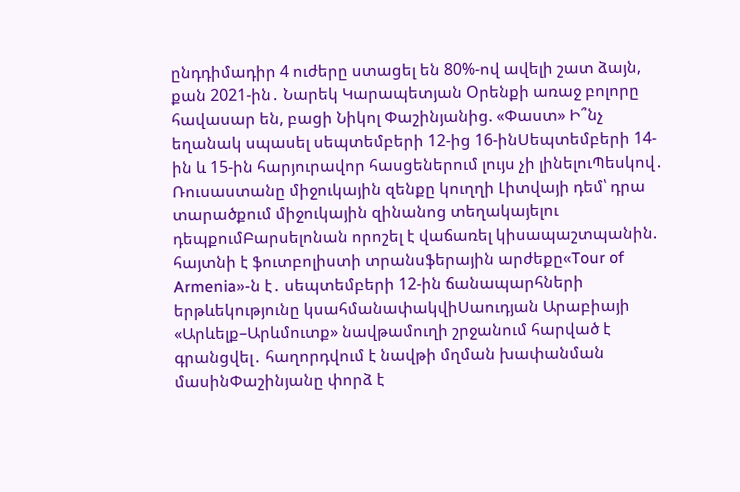ընդդիմադիր 4 ուժերը ստացել են 80%-ով ավելի շատ ձայն, քան 2021-ին․ Նարեկ Կարապետյան Oրենքի առաջ բոլորը հավասար են, բացի Նիկոլ Փաշինյանից. «Փաստ» Ի՞նչ եղանակ սպասել սեպտեմբերի 12-ից 16-ինՍեպտեմբերի 14-ին և 15-ին հարյուրավոր հասցեներում լույս չի լինելուՊեսկով․ Ռուսաստանը միջուկային զենքը կուղղի Լիտվայի դեմ՝ դրա տարածքում միջուկային զինանոց տեղակայելու դեպքումԲարսելոնան որոշել է վաճառել կիսապաշտպանին. հայտնի է ֆուտբոլիստի տրանսֆերային արժեքը«Tour of Armenia»-ն է․ սեպտեմբերի 12-ին ճանապարհների երթևեկությունը կսահմանափակվիՍաուդյան Արաբիայի «Արևելք–Արևմուտք» նավթամուղի շրջանում հարված է գրանցվել․ հաղորդվում է նավթի մղման խափանման մասինՓաշինյանը փորձ է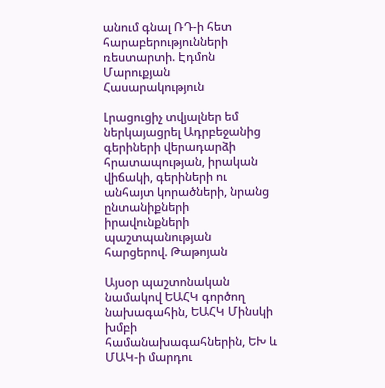անում գնալ ՌԴ-ի հետ հարաբերությունների ռեստարտի. Էդմոն Մարուքյան
Հասարակություն

Լրացուցիչ տվյալներ եմ ներկայացրել Ադրբեջանից գերիների վերադարձի հրատապության, իրական վիճակի, գերիների ու անհայտ կորածների, նրանց ընտանիքների իրավունքների պաշտպանության հարցերով. Թաթոյան

Այսօր պաշտոնական նամակով ԵԱՀԿ գործող նախագահին, ԵԱՀԿ Մինսկի խմբի համանախագահներին, ԵԽ և ՄԱԿ-ի մարդու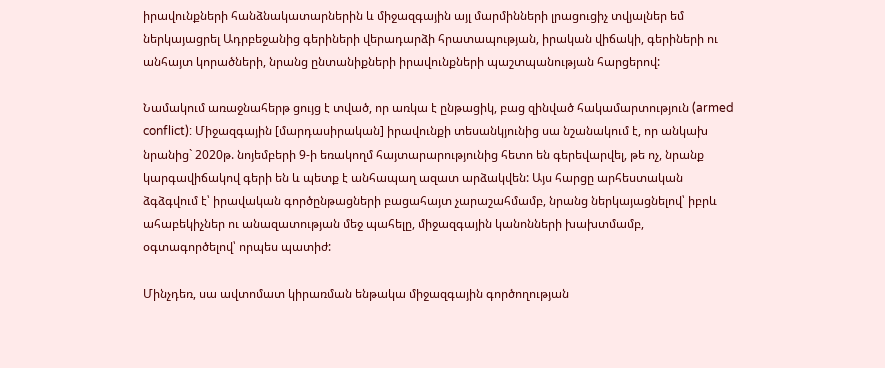իրավունքների հանձնակատարներին և միջազգային այլ մարմինների լրացուցիչ տվյալներ եմ ներկայացրել Ադրբեջանից գերիների վերադարձի հրատապության, իրական վիճակի, գերիների ու անհայտ կորածների, նրանց ընտանիքների իրավունքների պաշտպանության հարցերով:

Նամակում առաջնահերթ ցույց է տված, որ առկա է ընթացիկ, բաց զինված հակամարտություն (armed conflict): Միջազգային [մարդասիրական] իրավունքի տեսանկյունից սա նշանակում է, որ անկախ նրանից` 2020թ. նոյեմբերի 9-ի եռակողմ հայտարարությունից հետո են գերեվարվել, թե ոչ, նրանք կարգավիճակով գերի են և պետք է անհապաղ ազատ արձակվեն: Այս հարցը արհեստական ձգձգվում է՝ իրավական գործընթացների բացահայտ չարաշահմամբ, նրանց ներկայացնելով՝ իբրև ահաբեկիչներ ու անազատության մեջ պահելը, միջազգային կանոնների խախտմամբ, օգտագործելով՝ որպես պատիժ:

Մինչդեռ, սա ավտոմատ կիրառման ենթակա միջազգային գործողության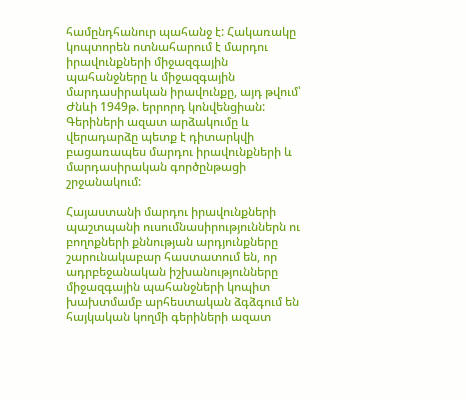համընդհանուր պահանջ է: Հակառակը կոպտորեն ոտնահարում է մարդու իրավունքների միջազգային պահանջները և միջազգային մարդասիրական իրավունքը, այդ թվում՝ Ժնևի 1949թ. երրորդ կոնվենցիան: Գերիների ազատ արձակումը և վերադարձը պետք է դիտարկվի բացառապես մարդու իրավունքների և մարդասիրական գործընթացի շրջանակում:

Հայաստանի մարդու իրավունքների պաշտպանի ուսումնասիրություններն ու բողոքների քննության արդյունքները շարունակաբար հաստատում են, որ ադրբեջանական իշխանությունները միջազգային պահանջների կոպիտ խախտմամբ արհեստական ձգձգում են հայկական կողմի գերիների ազատ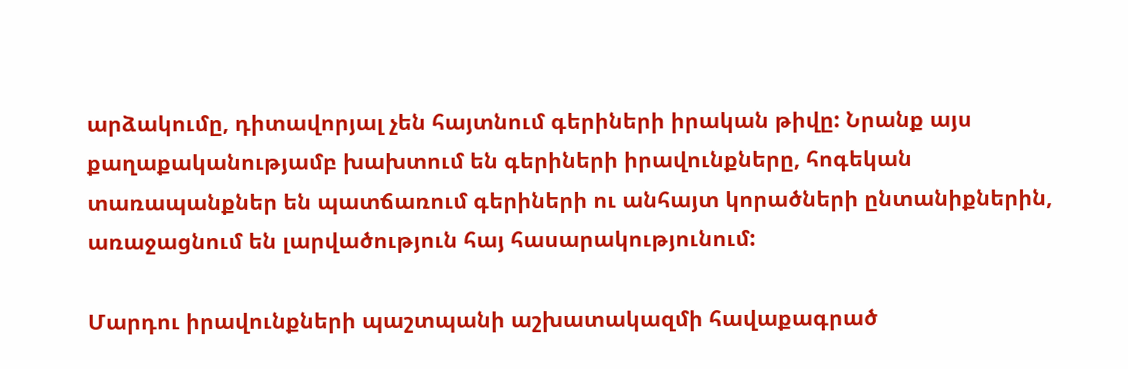արձակումը, դիտավորյալ չեն հայտնում գերիների իրական թիվը: Նրանք այս քաղաքականությամբ խախտում են գերիների իրավունքները, հոգեկան տառապանքներ են պատճառում գերիների ու անհայտ կորածների ընտանիքներին, առաջացնում են լարվածություն հայ հասարակությունում:

Մարդու իրավունքների պաշտպանի աշխատակազմի հավաքագրած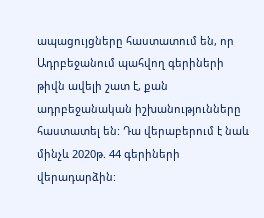ապացույցները հաստատում են, որ Ադրբեջանում պահվող գերիների թիվն ավելի շատ է, քան ադրբեջանական իշխանությունները հաստատել են: Դա վերաբերում է նաև մինչև 2020թ. 44 գերիների վերադարձին: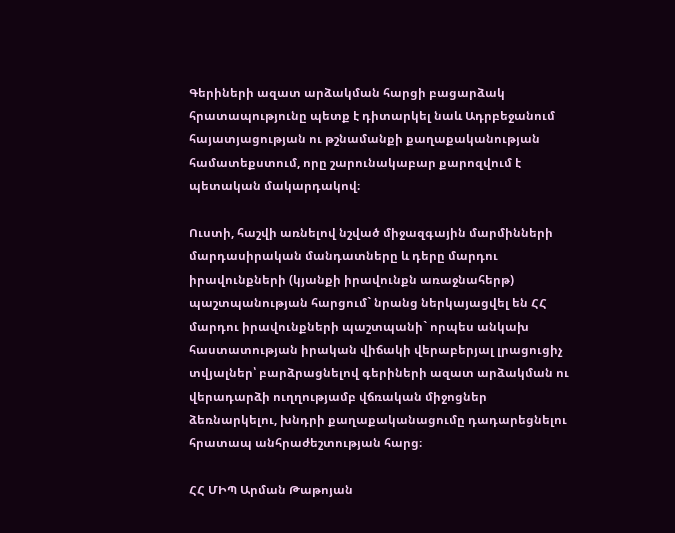Գերիների ազատ արձակման հարցի բացարձակ հրատապությունը պետք է դիտարկել նաև Ադրբեջանում հայատյացության ու թշնամանքի քաղաքականության համատեքստում, որը շարունակաբար քարոզվում է պետական մակարդակով։

Ուստի, հաշվի առնելով նշված միջազգային մարմինների մարդասիրական մանդատները և դերը մարդու իրավունքների (կյանքի իրավունքն առաջնահերթ) պաշտպանության հարցում` նրանց ներկայացվել են ՀՀ մարդու իրավունքների պաշտպանի` որպես անկախ հաստատության իրական վիճակի վերաբերյալ լրացուցիչ տվյալներ՝ բարձրացնելով գերիների ազատ արձակման ու վերադարձի ուղղությամբ վճռական միջոցներ ձեռնարկելու, խնդրի քաղաքականացումը դադարեցնելու հրատապ անհրաժեշտության հարց։

ՀՀ ՄԻՊ Արման Թաթոյան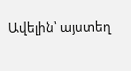Ավելին՝ այստեղ